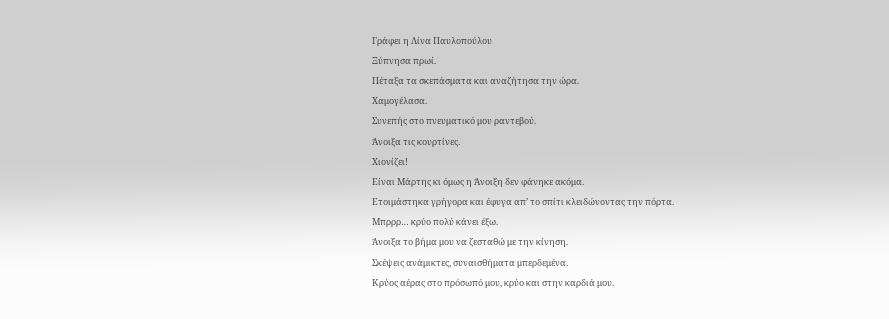Γράφει η Λίνα Παυλοπούλου
Ξύπνησα πρωί.
Πέταξα τα σκεπάσματα και αναζήτησα την ώρα.
Χαμογέλασα.
Συνεπής στο πνευματικό μου ραντεβού.
Άνοιξα τις κουρτίνες.
Χιονίζει!
Είναι Μάρτης κι όμως η Άνοιξη δεν φάνηκε ακόμα.
Ετοιμάστηκα γρήγορα και έφυγα απ’ το σπίτι κλειδώνοντας την πόρτα.
Μπρρρ… κρύο πολύ κάνει έξω.
Άνοιξα το βήμα μου να ζεσταθώ με την κίνηση.
Σκέψεις ανάμικτες, συναισθήματα μπερδεμένα.
Κρύος αέρας στο πρόσωπό μου, κρύο και στην καρδιά μου.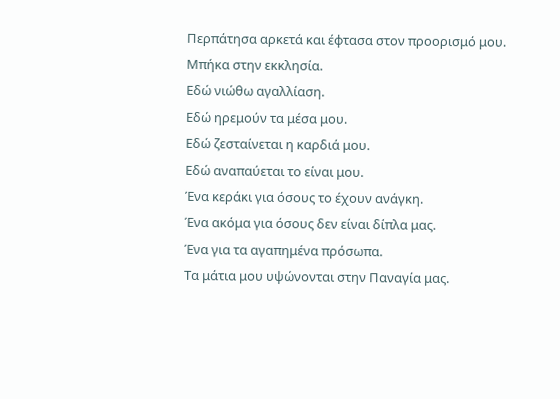Περπάτησα αρκετά και έφτασα στον προορισμό μου.
Μπήκα στην εκκλησία.
Εδώ νιώθω αγαλλίαση.
Εδώ ηρεμούν τα μέσα μου.
Εδώ ζεσταίνεται η καρδιά μου.
Εδώ αναπαύεται το είναι μου.
Ένα κεράκι για όσους το έχουν ανάγκη.
Ένα ακόμα για όσους δεν είναι δίπλα μας.
Ένα για τα αγαπημένα πρόσωπα.
Τα μάτια μου υψώνονται στην Παναγία μας.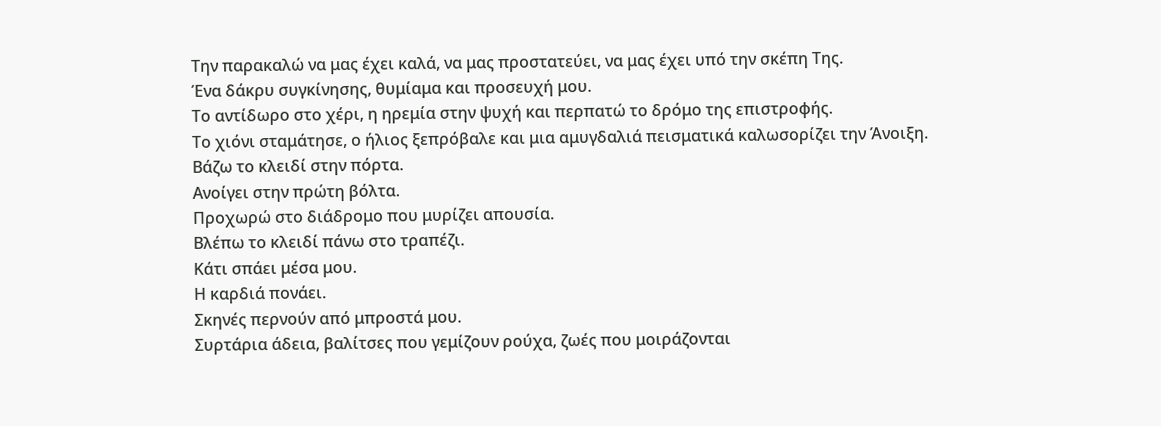Την παρακαλώ να μας έχει καλά, να μας προστατεύει, να μας έχει υπό την σκέπη Της.
Ένα δάκρυ συγκίνησης, θυμίαμα και προσευχή μου.
Το αντίδωρο στο χέρι, η ηρεμία στην ψυχή και περπατώ το δρόμο της επιστροφής.
Το χιόνι σταμάτησε, ο ήλιος ξεπρόβαλε και μια αμυγδαλιά πεισματικά καλωσορίζει την Άνοιξη.
Βάζω το κλειδί στην πόρτα.
Ανοίγει στην πρώτη βόλτα.
Προχωρώ στο διάδρομο που μυρίζει απουσία.
Βλέπω το κλειδί πάνω στο τραπέζι.
Κάτι σπάει μέσα μου.
Η καρδιά πονάει.
Σκηνές περνούν από μπροστά μου.
Συρτάρια άδεια, βαλίτσες που γεμίζουν ρούχα, ζωές που μοιράζονται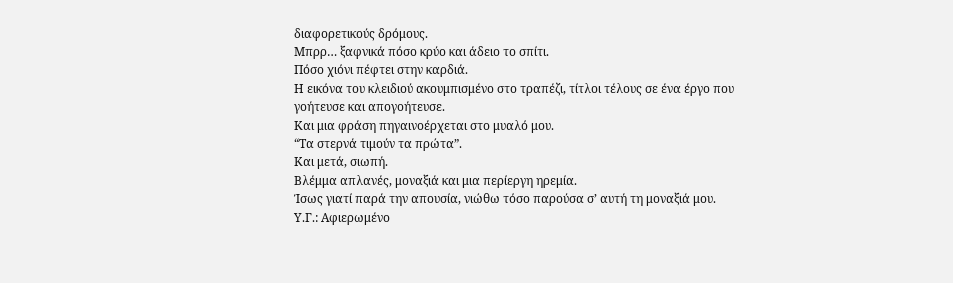διαφορετικούς δρόμους.
Μπρρ… ξαφνικά πόσο κρύο και άδειο το σπίτι.
Πόσο χιόνι πέφτει στην καρδιά.
Η εικόνα του κλειδιού ακουμπισμένο στο τραπέζι, τίτλοι τέλους σε ένα έργο που γοήτευσε και απογοήτευσε.
Και μια φράση πηγαινοέρχεται στο μυαλό μου.
“Τα στερνά τιμούν τα πρώτα”.
Και μετά, σιωπή.
Βλέμμα απλανές, μοναξιά και μια περίεργη ηρεμία.
Ίσως γιατί παρά την απουσία, νιώθω τόσο παρούσα σ’ αυτή τη μοναξιά μου.
Υ.Γ.: Αφιερωμένο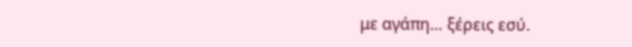με αγάπη… ξέρεις εσύ.